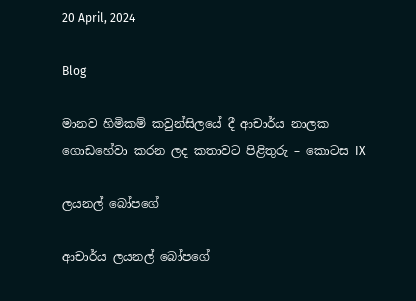20 April, 2024

Blog

මානව හිමිකම් කවුන්සිලයේ දී ආචාර්ය නාලක ගොඩහේවා කරන ලද කතාවට පිළිතුරු – කොටස IX

ලයනල් බෝපගේ

ආචාර්ය ලයනල් බෝපගේ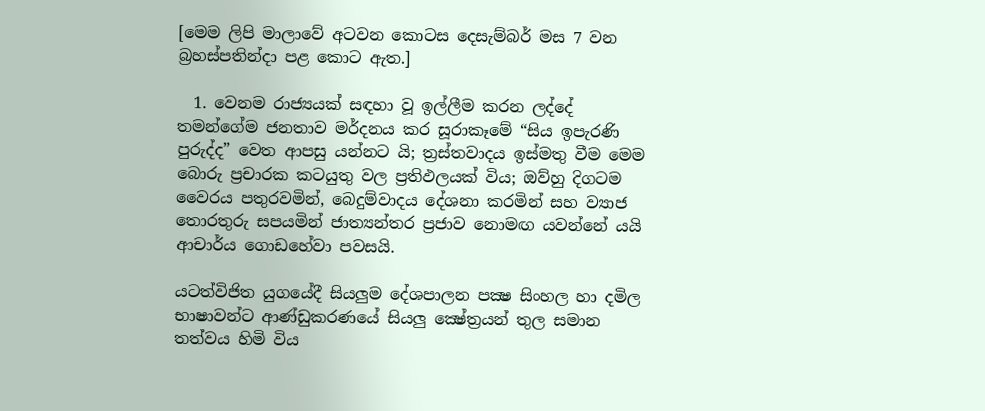[මෙම ලිපි මාලාවේ අටවන කොටස දෙසැම්බර් මස 7 වන බ්‍රහස්පතින්දා පළ කොට ඇත.]

  1. වෙනම රාජ්‍යයක් සඳහා වූ ඉල්ලීම කරන ලද්දේ තමන්ගේම ජනතාව මර්දනය කර සූරාකෑමේ “සිය ඉපැරණි පුරුද්ද” වෙත ආපසු යන්නට යි; ත්‍රස්තවාදය ඉස්මතු වීම මෙම බොරු ප්‍රචාරක කටයුතු වල ප්‍රතිඵලයක් විය; ඔව්හු දිගටම වෛරය පතුරවමින්, බෙදුම්වාදය දේශනා කරමින් සහ ව්‍යාජ තොරතුරු සපයමින් ජාත්‍යන්තර ප්‍රජාව නොමඟ යවන්නේ යයි ආචාර්ය ගොඩහේවා පවසයි.

යටත්විජිත යුගයේදී සියලුම දේශපාලන පක්‍ෂ සිංහල හා දමිල භාෂාවන්ට ආණ්ඩුකරණයේ සියලු ක්‍ෂේත්‍රයන් තුල සමාන තත්වය හිමි විය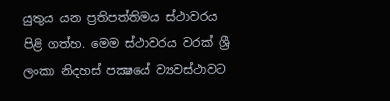යුතුය යන ප්‍රතිපත්තිමය ස්ථාවරය පිළි ගත්හ. මෙම ස්ථාවරය වරක් ශ්‍රී ලංකා නිදහස් පක්‍ෂයේ ව්‍යවස්ථාවට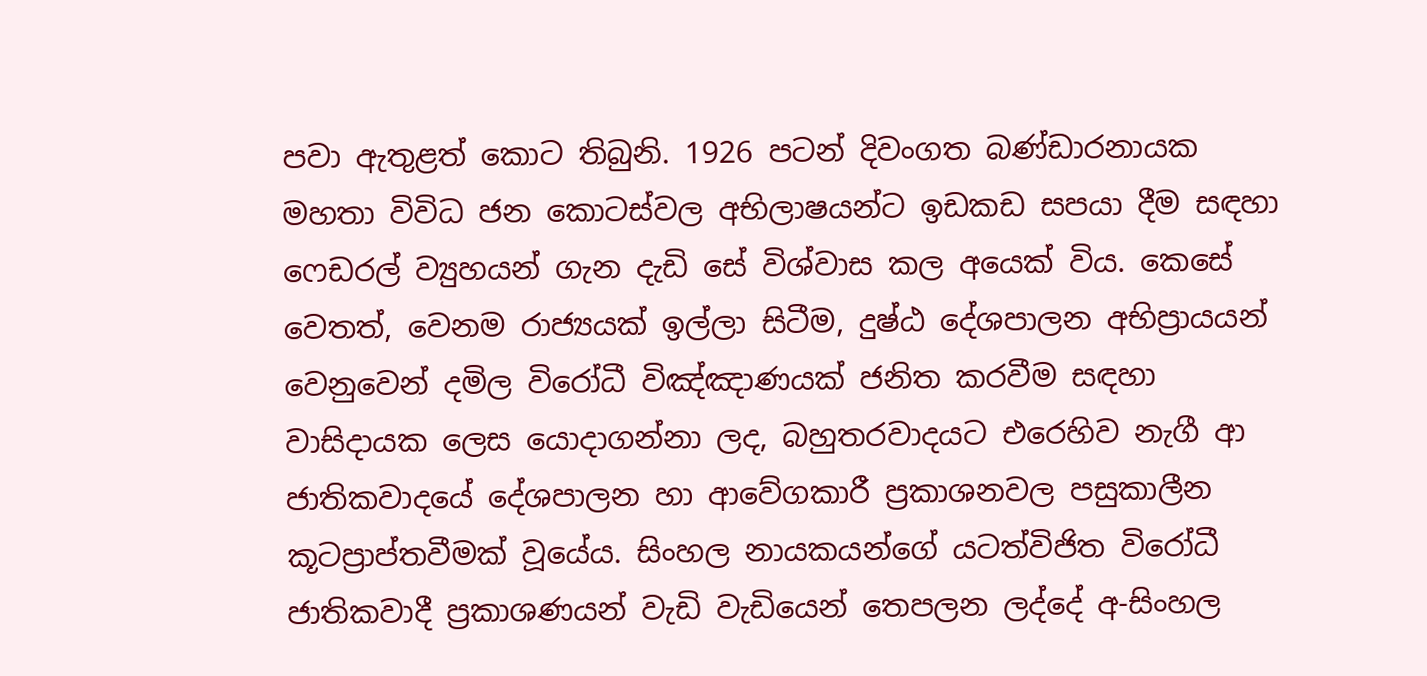පවා ඇතුළත් කොට තිබුනි. 1926 පටන් දිවංගත බණ්ඩාරනායක මහතා විවිධ ජන කොටස්වල අභිලාෂයන්ට ඉඩකඩ සපයා දීම සඳහා ෆෙඩරල් ව්‍යුහයන් ගැන දැඩි සේ විශ්වාස කල අයෙක් විය. කෙසේ වෙතත්, වෙනම රාජ්‍යයක් ඉල්ලා සිටීම, දුෂ්ඨ දේශපාලන අභිප්‍රායයන් වෙනුවෙන් දමිල විරෝධී විඤ්ඤාණයක් ජනිත කරවීම සඳහා වාසිදායක ලෙස යොදාගන්නා ලද, බහුතරවාදයට එරෙහිව නැගී ආ ජාතිකවාදයේ දේශපාලන හා ආවේගකාරී ප්‍රකාශනවල පසුකාලීන කූටප්‍රාප්තවීමක් වූයේය. සිංහල නායකයන්ගේ යටත්විජිත විරෝධී ජාතිකවාදී ප්‍රකාශණයන් වැඩි වැඩියෙන් තෙපලන ලද්දේ අ-සිංහල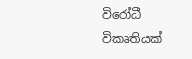විරෝධී විකෘතියක්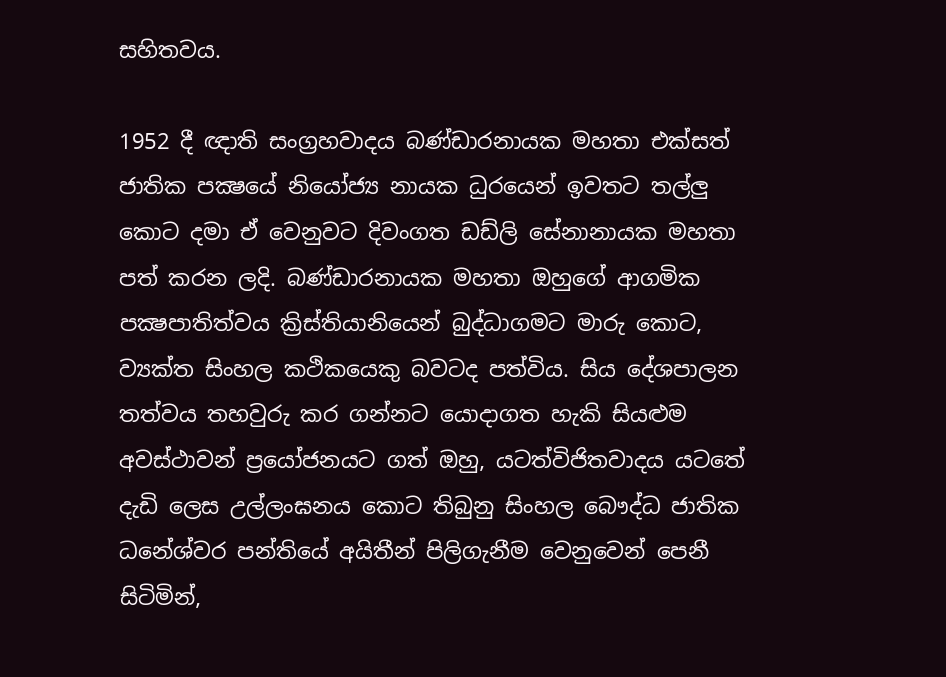සහිතවය.

1952 දී ඥාති සංග්‍රහවාදය බණ්ඩාරනායක මහතා එක්සත් ජාතික පක්‍ෂයේ නියෝජ්‍ය නායක ධුරයෙන් ඉවතට තල්ලු කොට දමා ඒ වෙනුවට දිවංගත ඩඩ්ලි සේනානායක මහතා පත් කරන ලදි. බණ්ඩාරනායක මහතා ඔහුගේ ආගමික පක්‍ෂපාතිත්වය ක්‍රිස්තියානියෙන් බුද්ධාගමට මාරු කොට, ව්‍යක්ත සිංහල කථිකයෙකු බවටද පත්විය. සිය දේශපාලන තත්වය තහවුරු කර ගන්නට යොදාගත හැකි සියළුම අවස්ථාවන් ප්‍රයෝජනයට ගත් ඔහු, යටත්විජිතවාදය යටතේ දැඩි ලෙස උල්ලංඝනය කොට තිබුනු සිංහල බෞද්ධ ජාතික ධනේශ්වර පන්තියේ අයිතීන් පිලිගැනීම වෙනුවෙන් පෙනී සිටිමින්,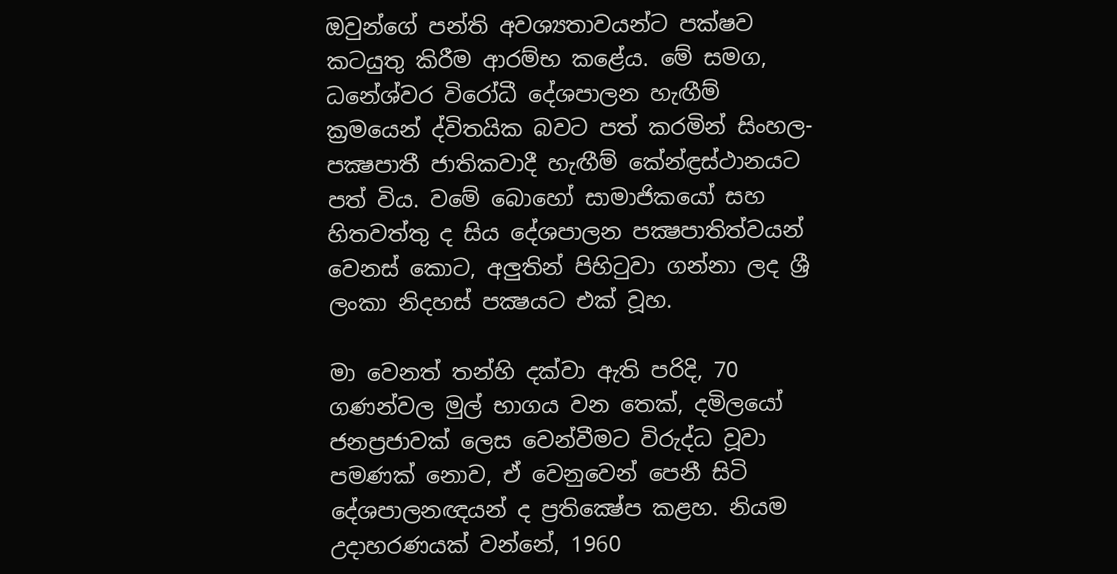ඔවුන්ගේ පන්ති අවශ්‍යතාවයන්ට පක්ෂව කටයුතු කිරීම ආරම්භ කළේය. මේ සමග, ධනේශ්වර විරෝධී දේශපාලන හැඟීම් ක්‍රමයෙන් ද්විතයික බවට පත් කරමින් සිංහල-පක්‍ෂපාතී ජාතිකවාදී හැඟීම් කේන්ඳ්‍රස්ථානයට පත් විය. වමේ බොහෝ සාමාජිකයෝ සහ හිතවත්තු ද සිය දේශපාලන පක්‍ෂපාතිත්වයන් වෙනස් කොට, අලුතින් පිහිටුවා ගන්නා ලද ශ්‍රී ලංකා නිදහස් පක්‍ෂයට එක් වූහ.

මා වෙනත් තන්හි දක්වා ඇති පරිදි, 70 ගණන්වල මුල් භාගය වන තෙක්, දමිලයෝ ජනප්‍රජාවක් ලෙස වෙන්වීමට විරුද්ධ වූවා පමණක් නොව, ඒ වෙනුවෙන් පෙනී සිටි දේශපාලනඥයන් ද ප්‍රතික්‍ෂේප කළහ. නියම උදාහරණයක් වන්නේ, 1960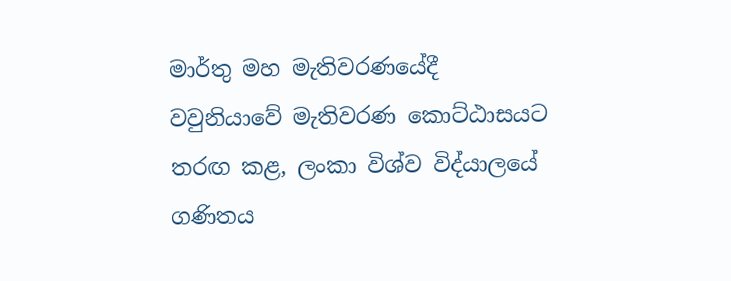මාර්තු මහ මැතිවරණයේදී වවුනියාවේ මැතිවරණ කොට්ඨාසයට තරඟ කළ, ලංකා විශ්ව විද්යාලයේ ගණිතය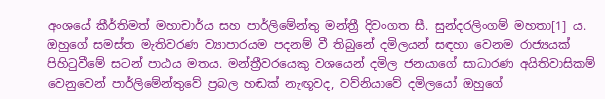අංශයේ කීර්තිමත් මහාචාර්ය සහ පාර්ලිමේන්තු මන්ත්‍රී දිවංගත සී. සුන්දරලිංගම් මහතා[1] ය. ඔහුගේ සමස්ත මැතිවරණ ව්‍යාපාරයම පදනම් වී තිබුනේ දමිලයන් සඳහා වෙනම රාජ්‍යයක් පිහිටුවීමේ සටන් පාඨය මතය. මන්ත්‍රීවරයෙකු වශයෙන් දමිල ජනයාගේ සාධාරණ අයිතිවාසිකම් වෙනුවෙන් පාර්ලිමේන්තුවේ ප්‍රබල හඬක් නැඟූවද, වව්නියාවේ දමිලයෝ ඔහුගේ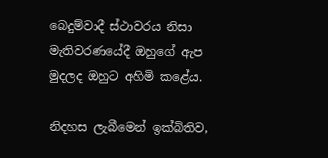බෙදුම්වාදී ස්ථාවරය නිසා මැතිවරණයේදී ඔහුගේ ඇප මුදලද ඔහුට අහිමි කළේය.

නිදහස ලැබීමෙන් ඉක්බිතිව,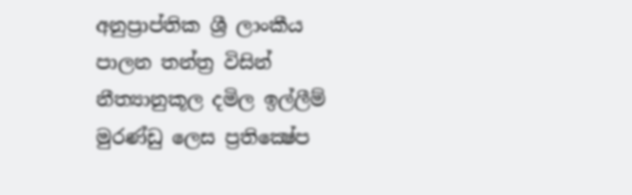අනුප්‍රාප්තික ශ්‍රී ලාංකීය පාලන තන්ත්‍ර විසින් නීත්‍යානුකූල දමිල ඉල්ලීම් මුරණ්ඩු ලෙස ප්‍රතික්‍ෂේප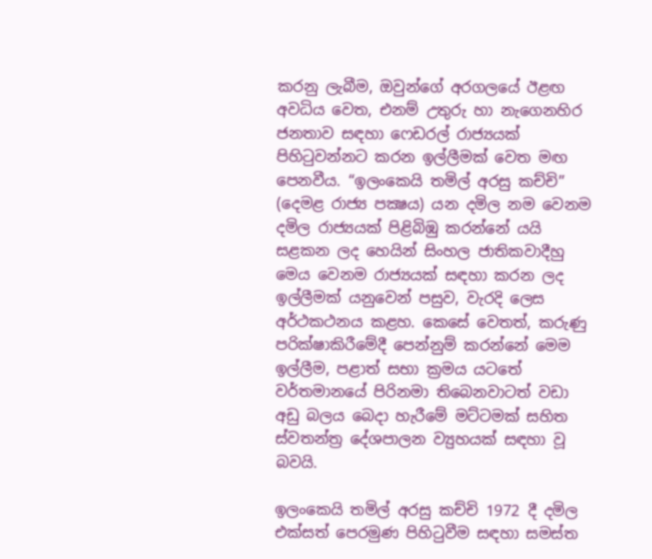කරනු ලැබීම, ඔවුන්ගේ අරගලයේ ඊළඟ අවධිය වෙත, එනම් උතුරු හා නැගෙනහිර ජනතාව සඳහා ෆෙඩරල් රාජ්‍යයක් පිහිටුවන්නට කරන ඉල්ලීමක් වෙත මඟ පෙනවීය. “ඉලංකෙයි තමිල් අරසු කච්චි” (දෙමළ රාජ්‍ය පක්‍ෂය) යන දමිල නම වෙනම දමිල රාජ්‍යයක් පිළිබිඹු කරන්නේ යයි සළකන ලද හෙයින් සිංහල ජාතිකවාදීහු මෙය වෙනම රාජ්‍යයක් සඳහා කරන ලද ඉල්ලීමක් යනුවෙන් පසුව, වැරදි ලෙස අර්ථකථනය කළහ. කෙසේ වෙතත්, කරුණු පරික්ෂාකිරීමේදී පෙන්නුම් කරන්නේ මෙම ඉල්ලීම, පළාත් සභා ක්‍රමය යටතේ වර්තමානයේ පිරිනමා තිබෙනවාටත් වඩා අඩු බලය බෙදා හැරීමේ මට්ටමක් සහිත ස්වතන්ත්‍ර දේශපාලන ව්‍යුහයක් සඳහා වූ බවයි.

ඉලංකෙයි තමිල් අරසු කච්චි 1972 දී දමිල එක්සත් පෙරමුණ පිහිටුවීම සඳහා සමස්ත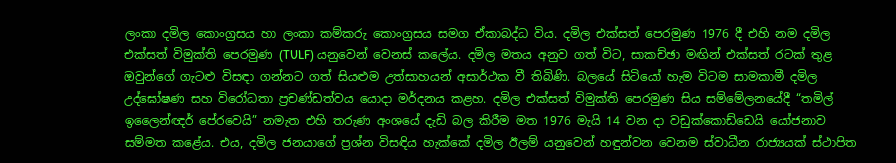ලංකා දමිල කොංග්‍රසය හා ලංකා කම්කරු කොංග්‍රසය සමග ඒකාබද්ධ විය. දමිල එක්සත් පෙරමුණ 1976 දී එහි නම දමිල එක්සත් විමුක්ති පෙරමුණ (TULF) යනුවෙන් වෙනස් කලේය. දමිල මතය අනුව ගත් විට, සාකච්ඡා මඟින් එක්සත් රටක් තුළ ඔවුන්ගේ ගැටළු විසඳා ගන්නට ගත් සියළුම උත්සාහයන් අසාර්ථක වී තිබිණි. බලයේ සිටියෝ හැම විටම සාමකාමී දමිල උද්ඝෝෂණ සහ විරෝධතා ප්‍රචණ්ඩත්වය යොදා මර්දනය කළහ. දමිල එක්සත් විමුක්ති පෙරමුණ සිය සම්මේලනයේදී “තමිල් ඉලෛන්ඥර් පේරවෙයි” නමැත එහි තරුණ අංශයේ දැඩි බල කිරීම මත 1976 මැයි 14 වන දා වඩුක්කොඩ්ඩෙයි යෝජනාව සම්මත කළේය. එය, දමිල ජනයාගේ ප්‍රශ්න විසඳිය හැක්කේ දමිල ඊලම් යනුවෙන් හඳුන්වන වෙනම ස්වාධීන රාජ්‍යයක් ස්ථාපිත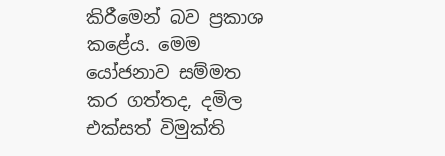කිරීමෙන් බව ප්‍රකාශ කළේය. මෙම යෝජනාව සම්මත කර ගත්තද, දමිල එක්සත් විමුක්ති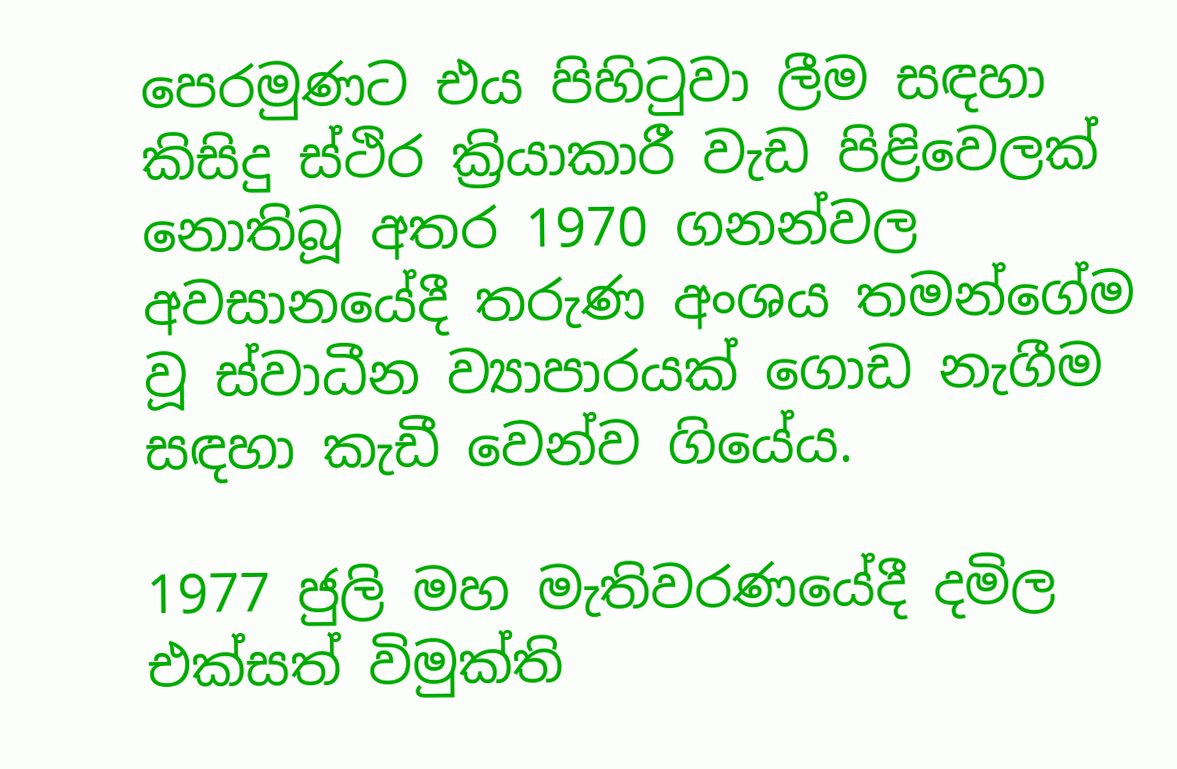පෙරමුණට එය පිහිටුවා ලීම සඳහා කිසිදු ස්ථිර ක්‍රියාකාරී වැඩ පිළිවෙලක් නොතිබූ අතර 1970 ගනන්වල අවසානයේදී තරුණ අංශය තමන්ගේම වූ ස්වාධීන ව්‍යාපාරයක් ගොඩ නැගීම සඳහා කැඩී වෙන්ව ගියේය.

1977 ජුලි මහ මැතිවරණයේදී දමිල එක්සත් විමුක්ති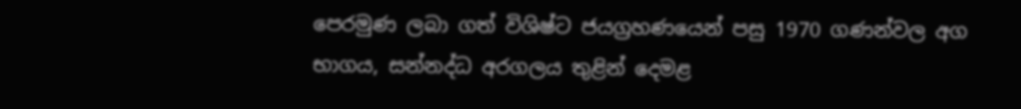පෙරමුණ ලබා ගත් විශිෂ්ට ජයග්‍රහණයෙන් පසු 1970 ගණන්වල අග භාගය, සන්නද්ධ අරගලය තුළින් දෙමළ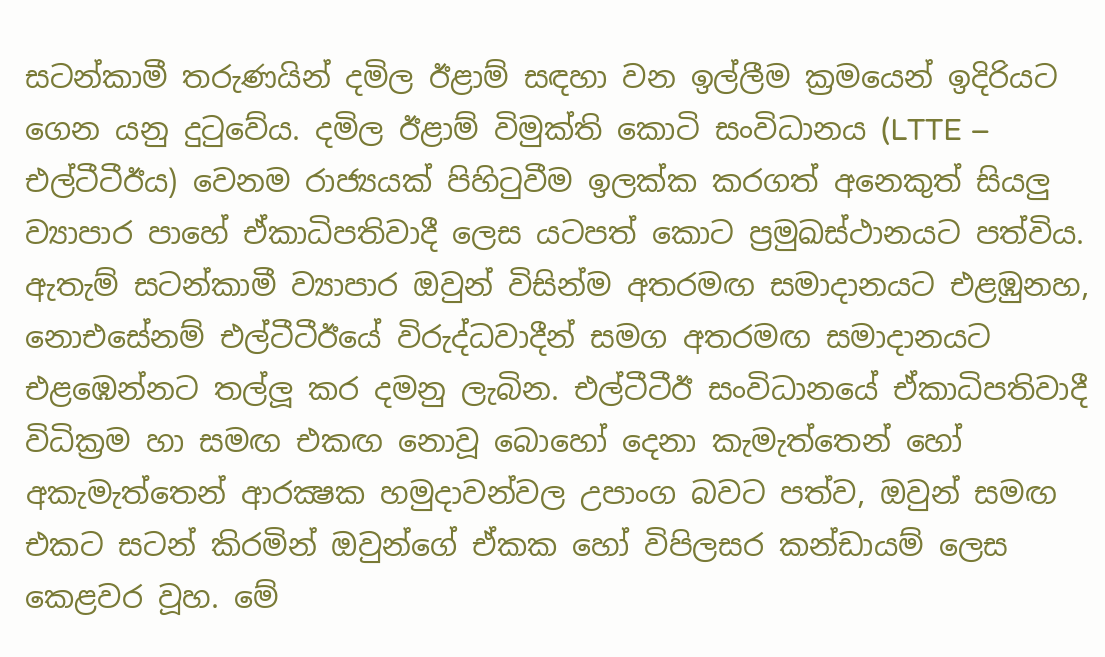සටන්කාමී තරුණයින් දමිල ඊළාම් සඳහා වන ඉල්ලීම ක්‍රමයෙන් ඉදිරියට ගෙන යනු දුටුවේය. දමිල ඊළාම් විමුක්ති කොටි සංවිධානය (LTTE – එල්ටීටීඊය) වෙනම රාජ්‍යයක් පිහිටුවීම ඉලක්ක කරගත් අනෙකුත් සියලු ව්‍යාපාර පාහේ ඒකාධිපතිවාදී ලෙස යටපත් කොට ප්‍රමුඛස්ථානයට පත්විය. ඇතැම් සටන්කාමී ව්‍යාපාර ඔවුන් විසින්ම අතරමඟ සමාදානයට එළඹුනහ, නොඑසේනම් එල්ටීටීඊයේ විරුද්ධවාදීන් සමග අතරමඟ සමාදානයට එළඹෙන්නට තල්ලූ කර දමනු ලැබින. එල්ටීටීඊ සංවිධානයේ ඒකාධිපතිවාදී විධික්‍රම හා සමඟ එකඟ නොවූ බොහෝ දෙනා කැමැත්තෙන් හෝ අකැමැත්තෙන් ආරක්‍ෂක හමුදාවන්වල උපාංග බවට පත්ව, ඔවුන් සමඟ එකට සටන් කිරමින් ඔවුන්ගේ ඒකක හෝ විපිලසර කන්ඩායම් ලෙස කෙළවර වූහ. මේ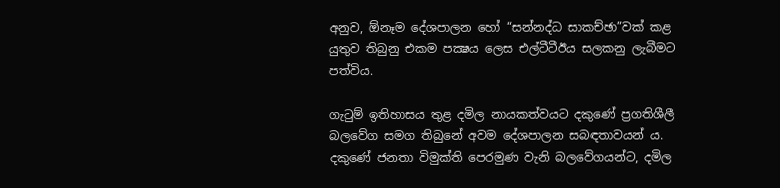අනුව, ඕනෑම දේශපාලන හෝ “සන්නද්ධ සාකච්ඡා”වක් කළ යුතුව තිබුනු එකම පක්‍ෂය ලෙස එල්ටීටීඊය සලකනු ලැබීමට පත්විය.

ගැටුම් ඉතිහාසය තුළ දමිල නායකත්වයට දකුණේ ප්‍රගතිශීලී බලවේග සමග තිබුනේ අවම දේශපාලන සබඳතාවයන් ය. දකුණේ ජනතා විමුක්ති පෙරමුණ වැනි බලවේගයන්ට, දමිල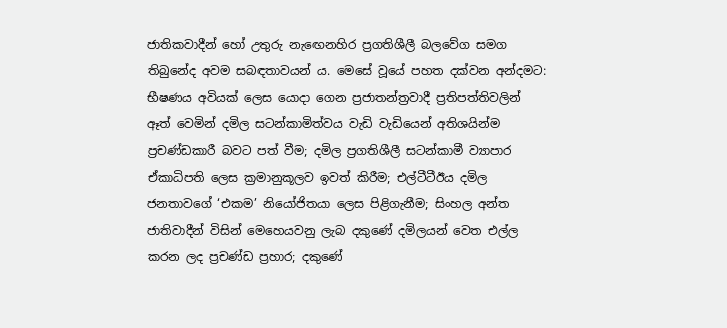ජාතිකවාදීන් හෝ උතුරු නැඟෙනහිර ප්‍රගතිශීලී බලවේග සමග තිබුනේද අවම සබඳතාවයන් ය. මෙසේ වූයේ පහත දක්වන අන්දමට: භීෂණය අවියක් ලෙස යොදා ගෙන ප්‍රජාතන්ත්‍රවාදී ප්‍රතිපත්තිවලින් ඈත් වෙමින් දමිල සටන්කාමිත්වය වැඩි වැඩියෙන් අතිශයින්ම ප්‍රචණ්ඩකාරී බවට පත් වීම; දමිල ප්‍රගතිශීලී සටන්කාමී ව්‍යාපාර ඒකාධිපති ලෙස ක්‍රමානුකූලව ඉවත් කිරීම; එල්ටීටීඊය දමිල ජනතාවගේ ‘එකම’ නියෝජිතයා ලෙස පිළිගැනීම; සිංහල අන්ත ජාතිවාදීන් විසින් මෙහෙයවනු ලැබ දකුණේ දමිලයන් වෙත එල්ල කරන ලද ප්‍රචණ්ඩ ප්‍රහාර; දකුණේ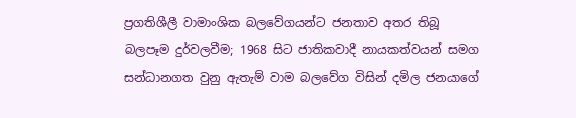ප්‍රගතිශීලී වාමාංශික බලවේගයන්ට ජනතාව අතර තිබූ බලපෑම දුර්වලවීම; 1968 සිට ජාතිකවාදී නායකත්වයන් සමග සන්ධානගත වුනු ඇතැම් වාම බලවේග විසින් දමිල ජනයාගේ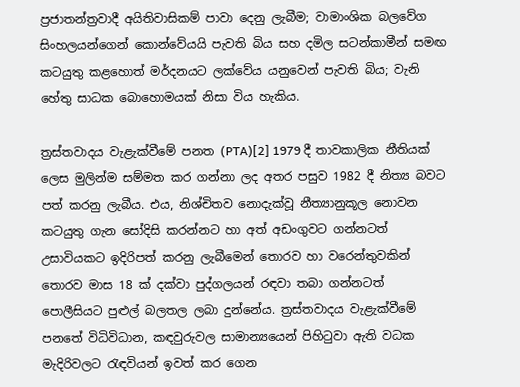ප්‍රජාතන්ත්‍රවාදී අයිතිවාසිකම් පාවා දෙනු ලැබීම; වාමාංශික බලවේග සිංහලයන්ගෙන් කොන්වේයයි පැවති බිය සහ දමිල සටන්කාමීන් සමඟ කටයුතු කළහොත් මර්දනයට ලක්වේය යනුවෙන් පැවති බිය; වැනි හේතු සාධක බොහොමයක් නිසා විය හැකිය.

ත්‍රස්තවාදය වැළැක්වීමේ පනත (PTA)[2] 1979 දී තාවකාලික නීතියක් ලෙස මුලින්ම සම්මත කර ගන්නා ලද අතර පසුව 1982 දී නිත්‍ය බවට පත් කරනු ලැබීය. එය, නිශ්චිතව නොදැක්වූ නීත්‍යානුකූල නොවන කටයුතු ගැන සෝදිසි කරන්නට හා අත් අඩංගුවට ගන්නටත් උසාවියකට ඉදිරිපත් කරනු ලැබීමෙන් තොරව හා වරෙන්තුවකින් තොරව මාස 18 ක් දක්වා පුද්ගලයන් රඳවා තබා ගන්නටත් පොලීසියට පුළුල් බලතල ලබා දුන්නේය. ත්‍රස්තවාදය වැළැක්වීමේ පනතේ විධිවිධාන, කඳවුරුවල සාමාන්‍යයෙන් පිහිටුවා ඇති වධක මැදිරිවලට රැඳවියන් ඉවත් කර ගෙන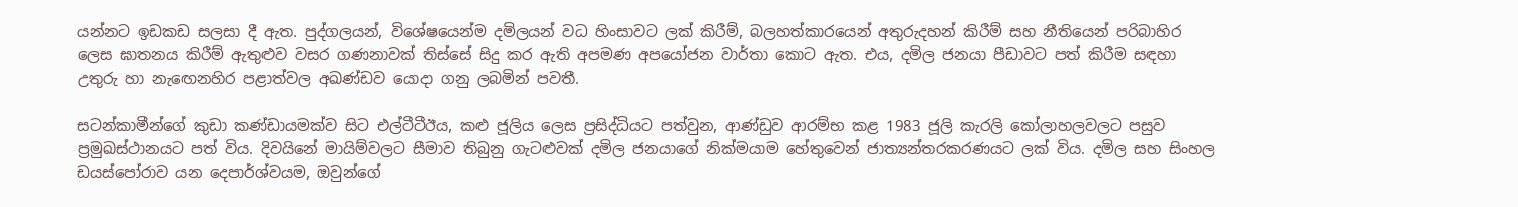යන්නට ඉඩකඩ සලසා දී ඇත. පුද්ගලයන්, විශේෂයෙන්ම දමිලයන් වධ හිංසාවට ලක් කිරීම්, බලහත්කාරයෙන් අතුරුදහන් කිරීම් සහ නීතියෙන් පරිබාහිර ලෙස ඝාතනය කිරීම් ඇතුළුව වසර ගණනාවක් තිස්සේ සිදු කර ඇති අපමණ අපයෝජන වාර්තා කොට ඇත. එය, දමිල ජනයා පීඩාවට පත් කිරීම සඳහා උතුරු හා නැඟෙනහිර පළාත්වල අඛණ්ඩව යොදා ගනු ලබමින් පවතී.

සටන්කාමීන්ගේ කුඩා කණ්ඩායමක්ව සිට එල්ටීටීඊය, කළු ජූලිය ලෙස ප්‍රසිද්ධියට පත්වුන, ආණ්ඩුව ආරම්භ කළ 1983 ජූලි කැරලි කෝලාහලවලට පසුව ප්‍රමුඛස්ථානයට පත් විය. දිවයිනේ මායිම්වලට සීමාව තිබුනු ගැටළුවක් දමිල ජනයාගේ නික්මයාම හේතුවෙන් ජාත්‍යන්තරකරණයට ලක් විය. දමිල සහ සිංහල ඩයස්පෝරාව යන දෙපාර්ශ්වයම, ඔවුන්ගේ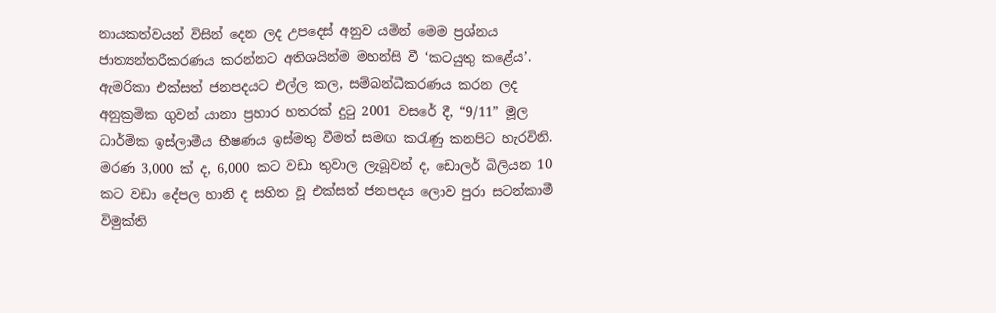නායකත්වයන් විසින් දෙන ලද උපදෙස් අනුව යමින් මෙම ප්‍රශ්නය ජාත්‍යන්තරීකරණය කරන්නට අතිශයින්ම මහන්සි වී ‘කටයුතු කළේය’. ඇමරිකා එක්සත් ජනපදයට එල්ල කල, සම්බන්ධීකරණය කරන ලද අනුක්‍රමික ගුවන් යානා ප්‍රහාර හතරක් දුටු 2001 වසරේ දී, “9/11” මූල ධාර්මික ඉස්ලාමීය භීෂණය ඉස්මතු වීමත් සමඟ කරැණු කනපිට හැරවිනි. මරණ 3,000 ක් ද, 6,000 කට වඩා තුවාල ලැබූවන් ද, ඩොලර් බිලියන 10 කට වඩා දේපල හානි ද සහිත වූ එක්සත් ජනපදය ලොව පුරා සටන්කාමී විමුක්ති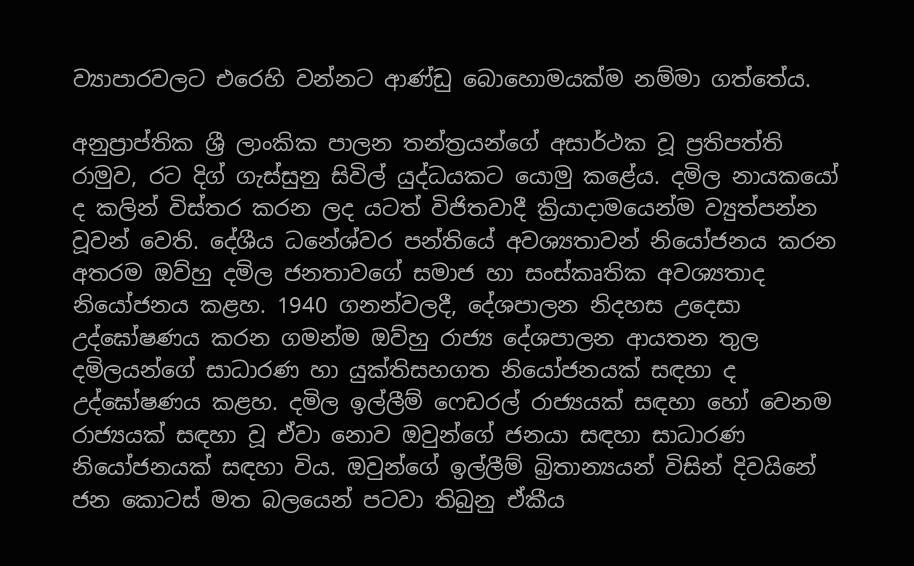ව්‍යාපාරවලට එරෙහි වන්නට ආණ්ඩු බොහොමයක්ම නම්මා ගත්තේය.

අනුප්‍රාප්තික ශ්‍රී ලාංකික පාලන තන්ත්‍රයන්ගේ අසාර්ථක වූ ප්‍රතිපත්ති රාමුව, රට දිග් ගැස්සුනු සිවිල් යුද්ධයකට යොමු කළේය. දමිල නායකයෝ ද කලින් විස්තර කරන ලද යටත් විජිතවාදී ක්‍රියාදාමයෙන්ම ව්‍යුත්පන්න වූවන් වෙති. දේශීය ධනේශ්වර පන්තියේ අවශ්‍යතාවන් නියෝජනය කරන අතරම ඔව්හු දමිල ජනතාවගේ සමාජ හා සංස්කෘතික අවශ්‍යතාද නියෝජනය කළහ. 1940 ගනන්වලදී, දේශපාලන නිදහස උදෙසා උද්ඝෝෂණය කරන ගමන්ම ඔව්හු රාජ්‍ය දේශපාලන ආයතන තුල දමිලයන්ගේ සාධාරණ හා යුක්තිසහගත නියෝජනයක් සඳහා ද උද්ඝෝෂණය කළහ. දමිල ඉල්ලීම් ෆෙඩරල් රාජ්‍යයක් සඳහා හෝ වෙනම රාජ්‍යයක් සඳහා වූ ඒවා නොව ඔවුන්ගේ ජනයා සඳහා සාධාරණ නියෝජනයක් සඳහා විය. ඔවුන්ගේ ඉල්ලීම් බ්‍රිතාන්‍යයන් විසින් දිවයිනේ ජන කොටස් මත බලයෙන් පටවා තිබුනු ඒකීය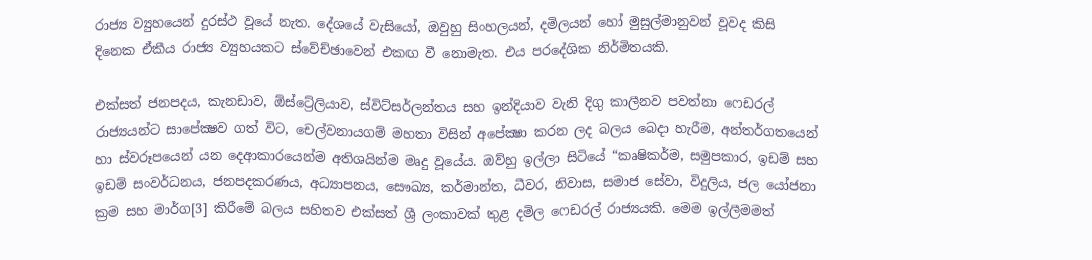රාජ්‍ය ව්‍යුහයෙන් දුරස්ථ වූයේ නැත. දේශයේ වැසියෝ, ඔවුහු සිංහලයන්, දමිලයන් හෝ මුසුල්මානුවන් වූවද කිසි දිනෙක ඒකීය රාජ්‍ය ව්‍යුහයකට ස්වේච්ඡාවෙන් එකඟ වී නොමැත. එය පරදේශික නිර්මිතයකි.

එක්සත් ජනපදය, කැනඩාව, ඕස්ට්‍රේලියාව, ස්විට්සර්ලන්තය සහ ඉන්දියාව වැනි දිගු කාලීනව පවත්නා ෆෙඩරල් රාජ්‍යයන්ට සාපේක්‍ෂව ගත් විට, චෙල්වනායගම් මහතා විසින් අපේක්‍ෂා කරන ලද බලය බෙදා හැරීම, අන්තර්ගතයෙන් හා ස්වරූපයෙන් යන දෙආකාරයෙන්ම අතිශයින්ම මෘදු වූයේය. ඔව්හු ඉල්ලා සිටියේ “කෘෂිකර්ම, සමුපකාර, ඉඩම් සහ ඉඩම් සංවර්ධනය, ජනපදකරණය, අධ්‍යාපනය, සෞඛ්‍ය, කර්මාන්ත, ධීවර, නිවාස, සමාජ සේවා, විදුලිය, ජල යෝජනා ක්‍රම සහ මාර්ග[3] කිරීමේ බලය සහිතව එක්සත් ශ්‍රී ලංකාවක් තුළ දමිල ෆෙඩරල් රාජ්‍යයකි. මෙම ඉල්ලීමමත්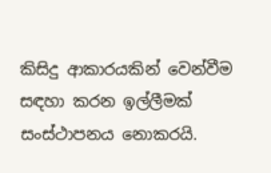කිසිදු ආකාරයකින් වෙන්වීම සඳහා කරන ඉල්ලීමක් සංස්ථාපනය නොකරයි.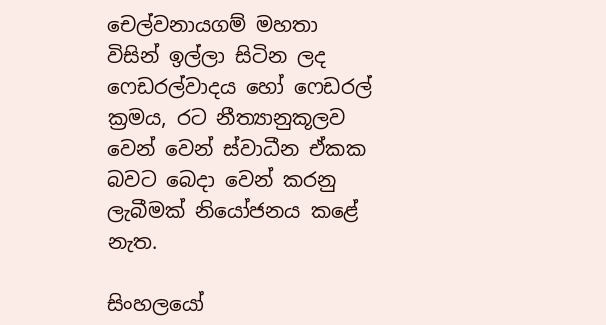චෙල්වනායගම් මහතා විසින් ඉල්ලා සිටින ලද ෆෙඩරල්වාදය හෝ ෆෙඩරල් ක්‍රමය, රට නීත්‍යානුකූලව වෙන් වෙන් ස්වාධීන ඒකක බවට බෙදා වෙන් කරනු ලැබීමක් නියෝජනය කළේ නැත.

සිංහලයෝ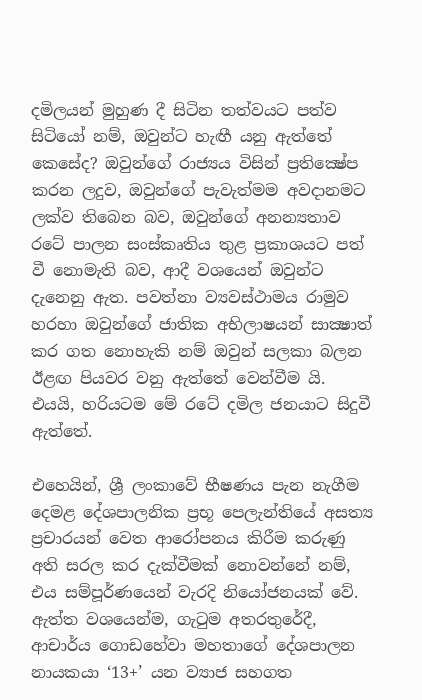දමිලයන් මුහුණ දී සිටින තත්වයට පත්ව සිටියෝ නම්, ඔවුන්ට හැඟී යනු ඇත්තේ කෙසේද? ඔවුන්ගේ රාජ්‍යය විසින් ප්‍රතික්‍ෂේප කරන ලදුව, ඔවුන්ගේ පැවැත්මම අවදානමට ලක්ව තිබෙන බව, ඔවුන්ගේ අනන්‍යතාව රටේ පාලන සංස්කෘතිය තුළ ප්‍රකාශයට පත් වී නොමැති බව, ආදී වශයෙන් ඔවුන්ට දැනෙනු ඇත. පවත්නා ව්‍යවස්ථාමය රාමුව හරහා ඔවුන්ගේ ජාතික අභිලාෂයන් සාක්‍ෂාත් කර ගත නොහැකි නම් ඔවුන් සලකා බලන ඊළඟ පියවර වනු ඇත්තේ වෙන්වීම යි. එයයි, හරියටම මේ රටේ දමිල ජනයාට සිදුවී ඇත්තේ.

එහෙයින්, ශ්‍රී ලංකාවේ භීෂණය පැන නැගීම දෙමළ දේශපාලනික ප්‍රභූ පෙලැන්තියේ අසත්‍ය ප්‍රචාරයන් වෙත ආරෝපනය කිරීම කරුණු අති සරල කර දැක්වීමක් නොවන්නේ නම්, එය සම්පූර්ණයෙන් වැරදි නියෝජනයක් වේ. ඇත්ත වශයෙන්ම, ගැටුම අතරතුරේදී, ආචාර්ය ගොඩහේවා මහතාගේ දේශපාලන නායකයා ‘13+’ යන ව්‍යාජ සහගත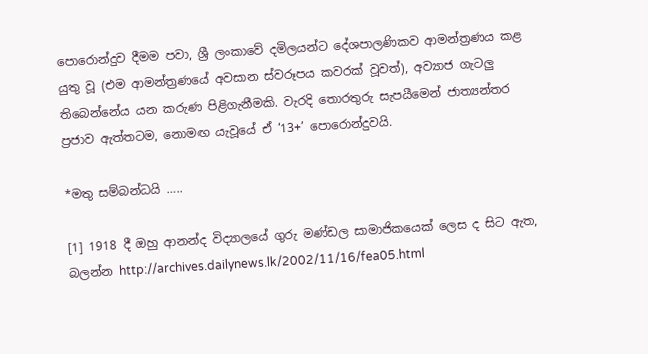පොරොන්දුව දීමම පවා, ශ්‍රී ලංකාවේ දමිලයන්ට දේශපාලණිකව ආමන්ත්‍රණය කළ යුතු වූ (එම ආමන්ත්‍රණයේ අවසාන ස්වරූපය කවරක් වූවත්), අව්‍යාජ ගැටලු තිබෙන්නේය යන කරුණ පිළිගැනීමකි. වැරදි තොරතුරු සැපයීමෙන් ජාත්‍යන්තර ප්‍රජාව ඇත්තටම, නොමඟ යැවූයේ ඒ ‘13+’ පොරොන්දුවයි.

*මතු සම්බන්ධයි …..

[1] 1918 දී ඔහු ආනන්ද විද්‍යාලයේ ගුරු මණ්ඩල සාමාජිකයෙක් ලෙස ද සිට ඇත, බලන්න http://archives.dailynews.lk/2002/11/16/fea05.html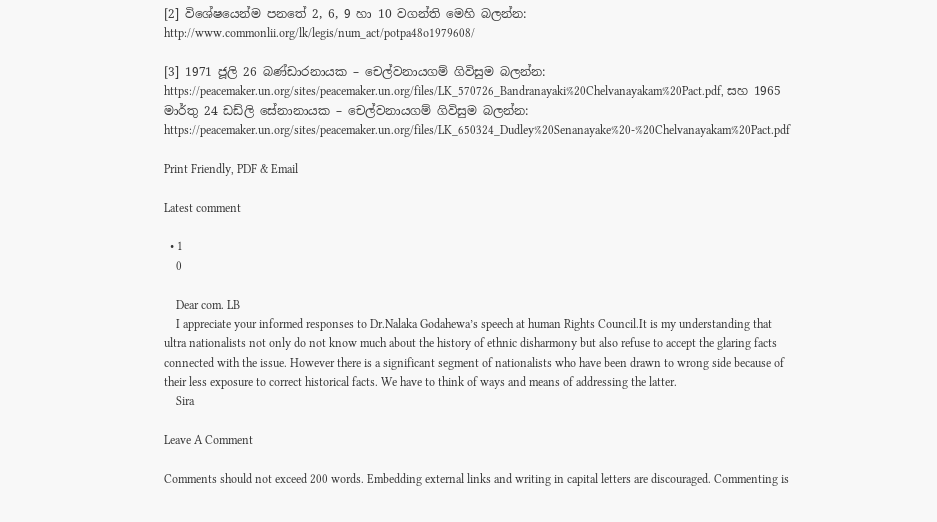[2] විශේෂයෙන්ම පනතේ 2, 6, 9 හා 10 වගන්ති මෙහි බලන්න: http://www.commonlii.org/lk/legis/num_act/potpa48o1979608/

[3] 1971 ජූලි 26 බණ්ඩාරනායක – චෙල්වනායගම් ගිවිසුම බලන්න: https://peacemaker.un.org/sites/peacemaker.un.org/files/LK_570726_Bandranayaki%20Chelvanayakam%20Pact.pdf, සහ 1965 මාර්තු 24 ඩඩ්ලි සේනානායක – චෙල්වනායගම් ගිවිසුම බලන්න: https://peacemaker.un.org/sites/peacemaker.un.org/files/LK_650324_Dudley%20Senanayake%20-%20Chelvanayakam%20Pact.pdf

Print Friendly, PDF & Email

Latest comment

  • 1
    0

    Dear com. LB
    I appreciate your informed responses to Dr.Nalaka Godahewa’s speech at human Rights Council.It is my understanding that ultra nationalists not only do not know much about the history of ethnic disharmony but also refuse to accept the glaring facts connected with the issue. However there is a significant segment of nationalists who have been drawn to wrong side because of their less exposure to correct historical facts. We have to think of ways and means of addressing the latter.
    Sira

Leave A Comment

Comments should not exceed 200 words. Embedding external links and writing in capital letters are discouraged. Commenting is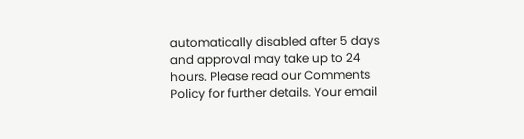automatically disabled after 5 days and approval may take up to 24 hours. Please read our Comments Policy for further details. Your email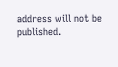address will not be published.